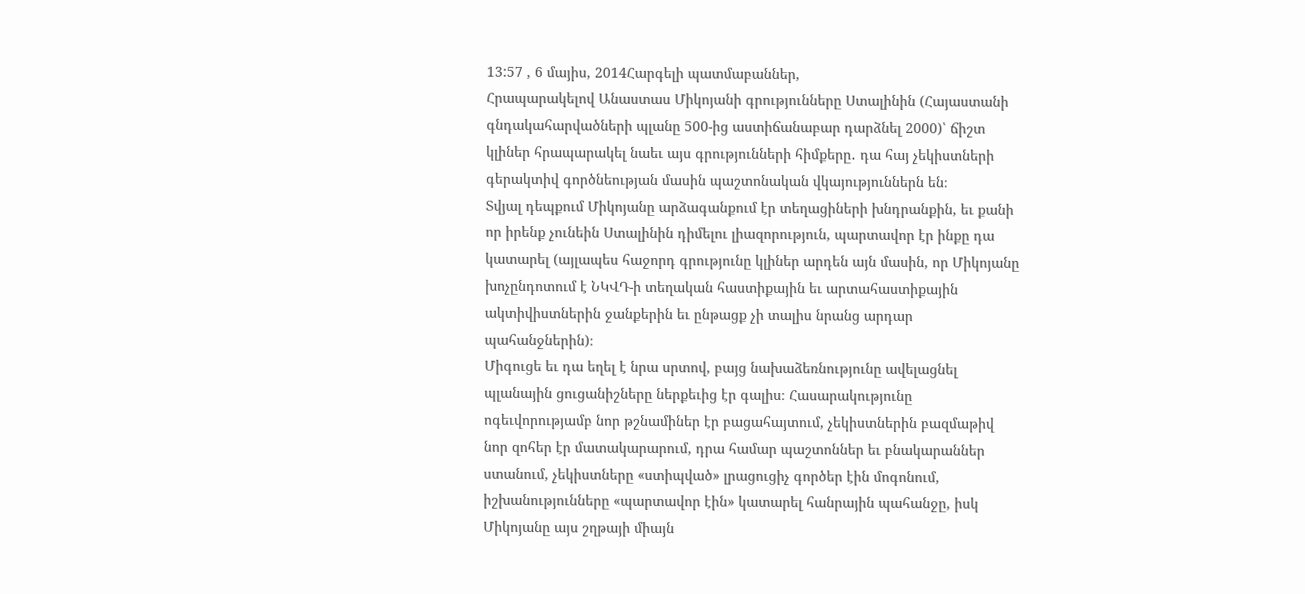13:57 , 6 մայիս, 2014Հարգելի պատմաբաններ,
Հրապարակելով Անաստաս Միկոյանի գրությունները Ստալինին (Հայաստանի գնդակահարվածների պլանը 500-ից աստիճանաբար դարձնել 2000)՝ ճիշտ կլիներ հրապարակել նաեւ այս գրությունների հիմքերը․ դա հայ չեկիստների գերակտիվ գործնեության մասին պաշտոնական վկայություններն են։
Տվյալ դեպքում Միկոյանը արձագանքում էր տեղացիների խնդրանքին, եւ քանի որ իրենք չունեին Ստալինին դիմելու լիազորություն, պարտավոր էր ինքը դա կատարել (այլապես հաջորդ գրությունը կլիներ արդեն այն մասին, որ Միկոյանը խոչընդոտում է ՆԿՎԴ-ի տեղական հաստիքային եւ արտահաստիքային ակտիվիստներին ջանքերին եւ ընթացք չի տալիս նրանց արդար պահանջներին)։
Միգուցե եւ դա եղել է նրա սրտով, բայց նախաձեռնությունը ավելացնել պլանային ցուցանիշները ներքեւից էր գալիս։ Հասարակությունը ոգեւվորությամբ նոր թշնամիներ էր բացահայտում, չեկիստներին բազմաթիվ նոր զոհեր էր մատակարարում, դրա համար պաշտոններ եւ բնակարաններ ստանում, չեկիստները «ստիպված» լրացուցիչ գործեր էին մոգոնում, իշխանությունները «պարտավոր էին» կատարել հանրային պահանջը, իսկ Միկոյանը այս շղթայի միայն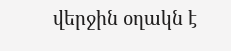վերջին օղակն է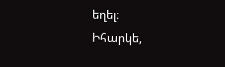եղել։
Իհարկե,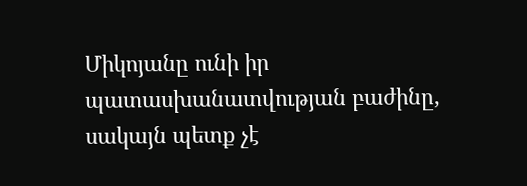Միկոյանը ունի իր պատասխանատվության բաժինը, սակայն պետք չէ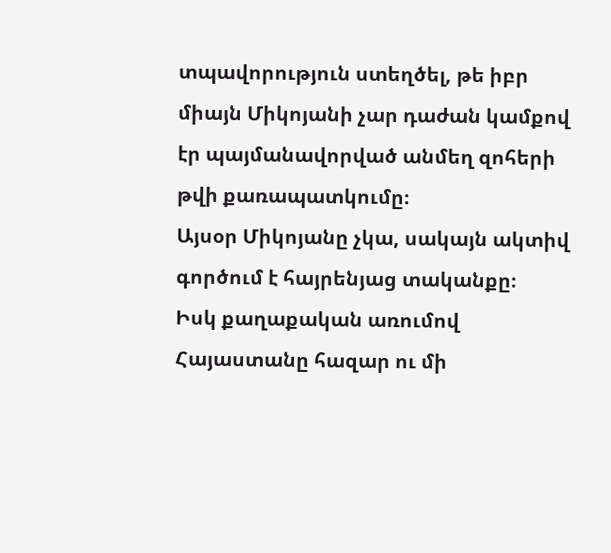տպավորություն ստեղծել, թե իբր միայն Միկոյանի չար դաժան կամքով էր պայմանավորված անմեղ զոհերի թվի քառապատկումը։
Այսօր Միկոյանը չկա, սակայն ակտիվ գործում է հայրենյաց տականքը։
Իսկ քաղաքական առումով Հայաստանը հազար ու մի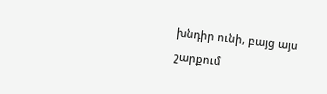խնդիր ունի, բայց այս շարքում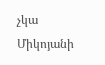չկա Միկոյանի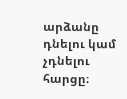արձանը դնելու կամ չդնելու հարցը։